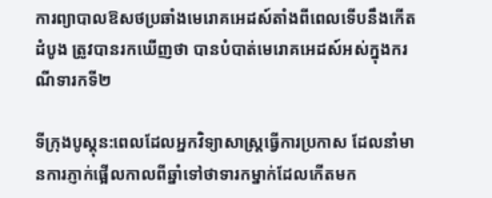ការព្យាបាលឱសថប្រឆាំងមេរោគអេដស៍តាំងពីពេលទើបនឹងកើតដំបូង ត្រូវបានរកឃើញថា បានបំបាត់មេរោគអេដស៍អស់ក្នុងករណីទារកទី២

ទីក្រុងបូស្តុន:ពេលដែលអ្នកវិទ្យាសាស្ត្រធ្វើការប្រកាស ដែលនាំមានការភ្ញាក់ផ្អើលកាលពីឆ្នាំទៅថាទារកម្នាក់ដែលកើតមក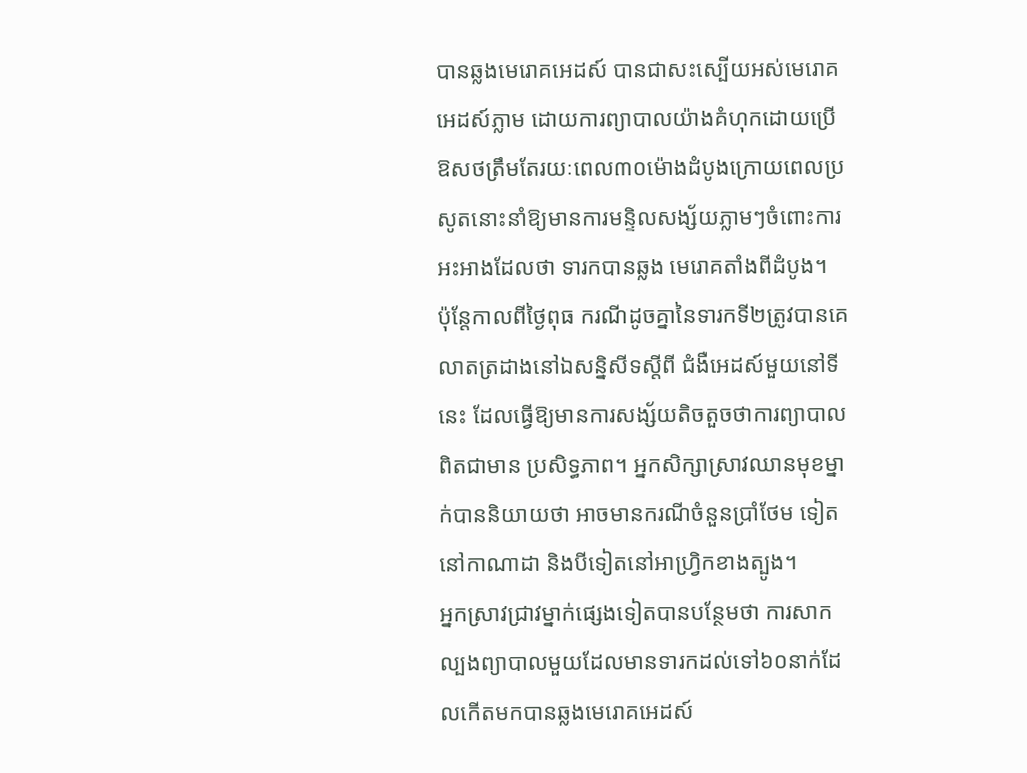បានឆ្លងមេរោគអេដស៍ បានជាសះស្បើយអស់មេរោគអេដស៍ភ្លាម ដោយការព្យាបាលយ៉ាងគំហុកដោយប្រើឱសថត្រឹមតែរយៈពេល៣០ម៉ោងដំបូងក្រោយពេលប្រសូតនោះនាំឱ្យមានការមន្ទិលសង្ស័យភ្លាមៗចំពោះការអះអាងដែលថា ទារកបានឆ្លង មេរោគតាំងពីដំបូង។
ប៉ុន្តែកាលពីថ្ងៃពុធ ករណីដូចគ្នានៃទារកទី២ត្រូវបានគេលាតត្រដាងនៅឯសន្និសីទស្តីពី ជំងឺអេដស៍មួយនៅទីនេះ ដែលធ្វើឱ្យមានការសង្ស័យតិចតួចថាការព្យាបាលពិតជាមាន ប្រសិទ្ធភាព។ អ្នកសិក្សាស្រាវឈានមុខម្នាក់បាននិយាយថា អាចមានករណីចំនួនប្រាំថែម ទៀតនៅកាណាដា និងបីទៀតនៅអាហ្រ្វិកខាងត្បូង។
អ្នកស្រាវជ្រាវម្នាក់ផ្សេងទៀតបានបន្ថែមថា ការសាកល្បងព្យាបាលមួយដែលមានទារកដល់ទៅ៦០នាក់ដែលកើតមកបានឆ្លងមេរោគអេដស៍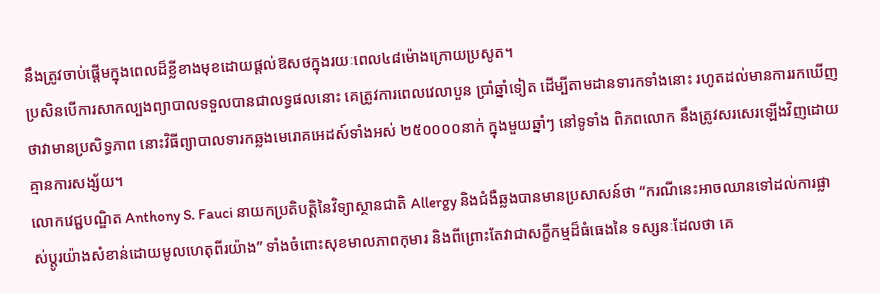នឹងត្រូវចាប់ផ្តើមក្នុងពេលដ៏ខ្លីខាងមុខដោយផ្តល់ឱសថក្នុងរយៈពេល៤៨ម៉ោងក្រោយប្រសូត។
ប្រសិនបើការសាកល្បងព្យាបាលទទួលបានជាលទ្ធផលនោះ គេត្រូវការពេលវេលាបួន ប្រាំឆ្នាំទៀត ដើម្បីតាមដានទារកទាំងនោះ រហូតដល់មានការរកឃើញថាវាមានប្រសិទ្ធភាព នោះវិធីព្យាបាលទារកឆ្លងមេរោគអេដស៍ទាំងអស់ ២៥០០០០នាក់ ក្នុងមួយឆ្នាំៗ នៅទូទាំង ពិភពលោក នឹងត្រូវសរសេរឡើងវិញដោយគ្មានការសង្ស័យ។
លោកវេជ្ជបណ្ឌិត Anthony S. Fauci នាយកប្រតិបត្តិនៃវិទ្យាស្ថានជាតិ Allergy និងជំងឺឆ្លងបានមានប្រសាសន៍ថា “ករណីនេះអាចឈានទៅដល់ការផ្លាស់ប្តូរយ៉ាងសំខាន់ដោយមូលហេតុពីរយ៉ាង” ទាំងចំពោះសុខមាលភាពកុមារ និងពីព្រោះតែវាជាសក្ខីកម្មដ៏ធំធេងនៃ ទស្សនៈដែលថា គេ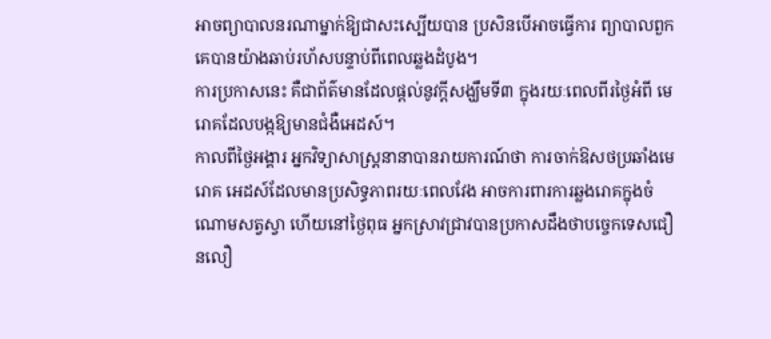អាចព្យាបាលនរណាម្នាក់ឱ្យជាសះស្បើយបាន ប្រសិនបើអាចធ្វើការ ព្យាបាលពួកគេបានយ៉ាងឆាប់រហ័សបន្ទាប់ពីពេលឆ្លងដំបូង។
ការប្រកាសនេះ គឺជាព័ត៌មានដែលផ្តល់នូវក្តីសង្ឃឹមទី៣ ក្នុងរយៈពេលពីរថ្ងៃអំពី មេរោគដែលបង្កឱ្យមានជំងឺអេដស៍។
កាលពីថ្ងៃអង្គារ អ្នកវិទ្យាសាស្រ្តនានាបានរាយការណ៍ថា ការចាក់ឱសថប្រឆាំងមេរោគ អេដស៍ដែលមានប្រសិទ្ធភាពរយៈពេលវែង អាចការពារការឆ្លងរោគក្នុងចំណោមសត្វស្វា ហើយនៅថ្ងៃពុធ អ្នកស្រាវជ្រាវបានប្រកាសដឹងថាបច្ចេកទេសជឿនលឿ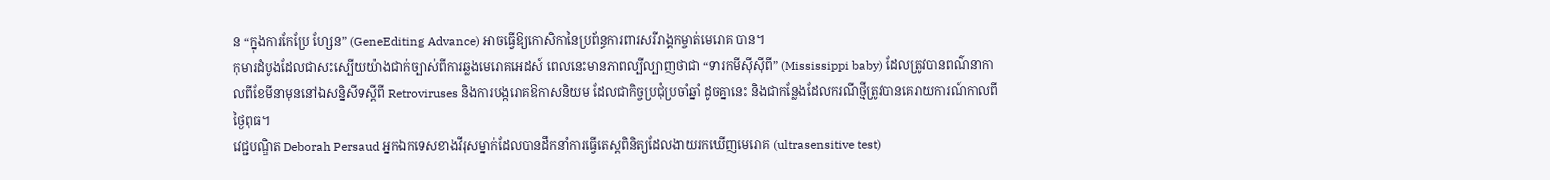ន “ក្នុងការកែប្រែ ហ្សែន” (GeneEditing Advance) អាចធ្វើឱ្យកោសិកានៃប្រព័ន្ធការពារសរីរាង្គកម្ចាត់មេរោគ បាន។
កុមារដំបូងដែលជាសះស្បើយយ៉ាងជាក់ច្បាស់ពីការឆ្លងមេរោគអេដស៍ ពេលនេះមានភាពល្បីល្បាញថាជា “ទារកមីស៊ីស៊ីពី” (Mississippi baby) ដែលត្រូវបានពណ៌នាកាលពីខែមីនាមុននៅឯសន្និសីទស្តីពី Retroviruses និងការបង្ករោគឱកាសនិយម ដែលជាកិច្ចប្រជុំប្រចាំឆ្នាំ ដូចគ្នានេះ និងជាកន្លែងដែលករណីថ្មីត្រូវបានគេរាយការណ៍កាលពីថ្ងៃពុធ។
វេជ្ជបណ្ឌិត Deborah Persaud អ្នកឯកទេសខាងវីរុសម្នាក់ដែលបានដឹកនាំការធ្វើតេស្តពិនិត្យដែលងាយរកឃើញមេរោគ (ultrasensitive test)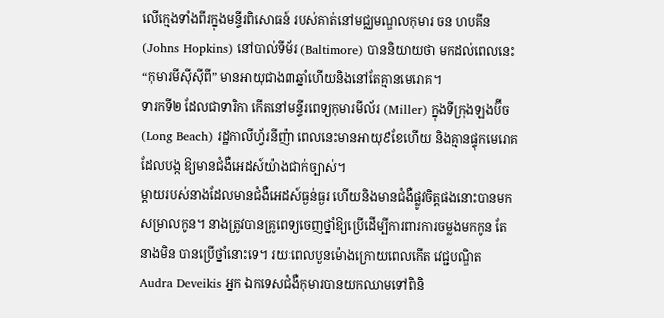លើក្មេងទាំងពីរក្នុងមន្ទីរពិសោធន៍ របស់គាត់នៅមជ្ឈមណ្ឌលកុមារ ចន ហបគីន (Johns Hopkins) នៅបាល់ទីម័រ (Baltimore) បាននិយាយថា មកដល់ពេលនេះ“កុមារមីស៊ីស៊ីពី” មានអាយុជាង៣ឆ្នាំហើយនិងនៅតែគ្មានមេរោគ។
ទារកទី២ ដែលជាទារិកា កើតនៅមន្ទីរពេទ្យកុមារមីល័រ (Miller) ក្នុងទីក្រុងឡងប៊ីច(Long Beach) រដ្ឋកាលីហ្វ័រនីញ៉ា ពេលនេះមានអាយុ៩ខែហើយ និងគ្មានផ្ទុកមេរោគដែលបង្ក ឱ្យមានជំងឺអេដស៍យ៉ាងជាក់ច្បាស់។
ម្តាយរបស់នាងដែលមានជំងឺអេដស៍ធ្ងន់ធ្ងរ ហើយនិងមានជំងឺផ្លូវចិត្តផងនោះបានមកសម្រាលកូន។ នាងត្រូវបានគ្រូពេទ្យចេញថ្នាំឱ្យប្រើដើម្បីការពារការចម្លងមកកូន តែនាងមិន បានប្រើថ្នាំនោះទេ។ រយៈពេលបួនម៉ោងក្រោយពេលកើត វេជ្ជបណ្ឌិត Audra Deveikis អ្នក ឯកទេសជំងឺកុមារបានយកឈាមទៅពិនិ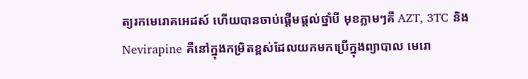ត្យរកមេរោគអេដស៍ ហើយបានចាប់ផ្តើមផ្តល់ថ្នាំបី មុខភ្លាមៗគឺ AZT, 3TC និង Nevirapine គឺនៅក្នុងកម្រិតខ្ពស់ដែលយកមកប្រើក្នុងព្យាបាល មេរោ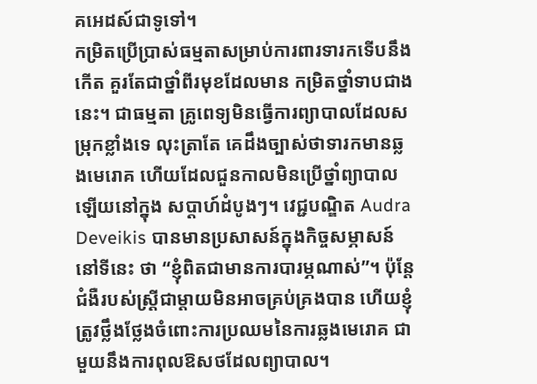គអេដស៍ជាទូទៅ។
កម្រិតប្រើប្រាស់ធម្មតាសម្រាប់ការពារទារកទើបនឹងកើត គួរតែជាថ្នាំពីរមុខដែលមាន កម្រិតថ្នាំទាបជាងនេះ។ ជាធម្មតា គ្រូពេទ្យមិនធ្វើការព្យាបាលដែលសម្រុកខ្លាំងទេ លុះត្រាតែ គេដឹងច្បាស់ថាទារកមានឆ្លងមេរោគ ហើយដែលជួនកាលមិនប្រើថ្នាំព្យាបាលឡើយនៅក្នុង សប្តាហ៍ដំបូងៗ។ វេជ្ជបណ្ឌិត Audra Deveikis បានមានប្រសាសន៍ក្នុងកិច្ចសម្ភាសន៍នៅទីនេះ ថា “ខ្ញុំពិតជាមានការបារម្ភណាស់”។ ប៉ុន្តែជំងឺរបស់ស្ត្រីជាម្តាយមិនអាចគ្រប់គ្រងបាន ហើយខ្ញុំ ត្រូវថ្លឹងថ្លែងចំពោះការប្រឈមនៃការឆ្លងមេរោគ ជាមួយនឹងការពុលឱសថដែលព្យាបាល។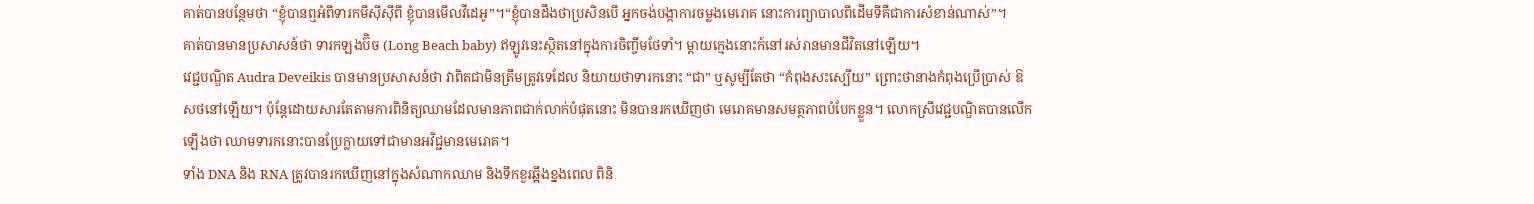គាត់បានបន្ថែមថា “ខ្ញុំបានឮអំពីទារកមីស៊ីស៊ីពី ខ្ញុំបានមើលវីដេអូ”។“ខ្ញុំបានដឹងថាប្រសិនបើ អ្នកចង់បង្កាការចម្លងមេរោគ នោះការព្យាបាលពីដើមទីគឺជាការសំខាន់ណាស់”។
គាត់បានមានប្រសាសន៍ថា ទារកឡងប៊ិច (Long Beach baby) ឥឡូវនេះស្ថិតនៅក្នុងការចិញ្ចឹមថែទាំ។ ម្តាយក្មេងនោះក៍នៅរស់រានមានជីវិតនៅឡើយ។
វេជ្ជបណ្ឌិត Audra Deveikis បានមានប្រសាសន៍ថា វាពិតជាមិនត្រឹមត្រូវទេដែល និយាយថាទារកនោះ “ជា” ឬសូម្បីតែថា “កំពុងសះស្បើយ” ព្រោះថានាងកំពុងប្រើប្រាស់ ឱសថនៅឡើយ។ ប៉ុន្តែដោយសារតែតាមការពិនិត្យឈាមដែលមានភាពជាក់លាក់បំផុតនោះ មិនបានរកឃើញថា មេរោគមានសមត្ថភាពបំបែកខ្លួន។ លោកស្រីវេជ្ជបណ្ឌិតបានលើក ឡើងថា ឈាមទារកនោះបានប្រែក្លាយទៅជាមានអវិជ្ជមានមេរោគ។
ទាំង DNA និង RNA ត្រូវបានរកឃើញនៅក្នុងសំណាកឈាម និងទឹកខួរឆ្អឹងខ្នងពេល ពិនិ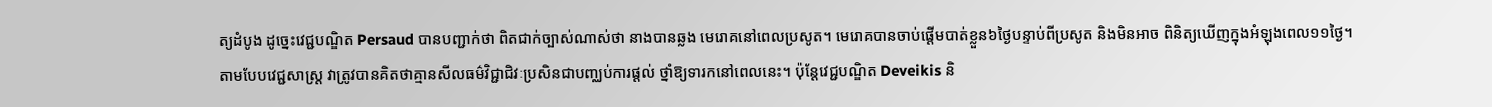ត្យដំបូង ដូច្នេះវេជ្ជបណ្ឌិត Persaud បានបញ្ជាក់ថា ពិតជាក់ច្បាស់ណាស់ថា នាងបានឆ្លង មេរោគនៅពេលប្រសូត។ មេរោគបានចាប់ផ្តើមបាត់ខ្លួន៦ថ្ងៃបន្ទាប់ពីប្រសូត និងមិនអាច ពិនិត្យឃើញក្នុងអំឡុងពេល១១ថ្ងៃ។
តាមបែបវេជ្ជសាស្រ្ត វាត្រូវបានគិតថាគ្មានសីលធម៌វិជ្ជាជិវៈប្រសិនជាបញ្ឈប់ការផ្តល់ ថ្នាំឱ្យទារកនៅពេលនេះ។ ប៉ុន្តែវេជ្ជបណ្ឌិត Deveikis និ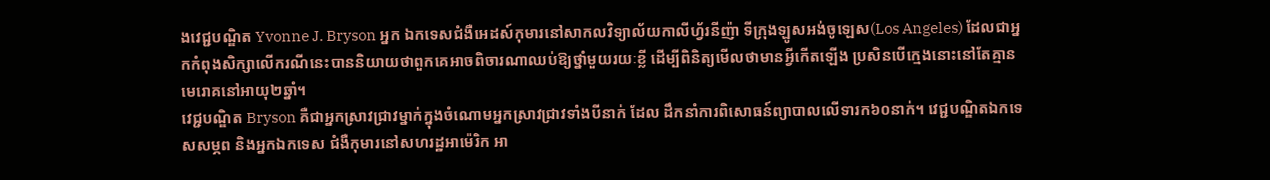ងវេជ្ជបណ្ឌិត Yvonne J. Bryson អ្នក ឯកទេសជំងឺអេដស៍កុមារនៅសាកលវិទ្យាល័យកាលីហ្វ័រនីញ៉ា ទីក្រុងឡូសអង់ចូឡេស(Los Angeles) ដែលជាអ្នកកំពុងសិក្សាលើករណីនេះបាននិយាយថាពួកគេអាចពិចារណាឈប់ឱ្យថ្នាំមួយរយៈខ្លី ដើម្បីពិនិត្យមើលថាមានអ្វីកើតឡើង ប្រសិនបើក្មេងនោះនៅតែគ្មានមេរោគនៅអាយុ២ឆ្នាំ។
វេជ្ជបណ្ឌិត Bryson គឺជាអ្នកស្រាវជ្រាវម្នាក់ក្នុងចំណោមអ្នកស្រាវជ្រាវទាំងបីនាក់ ដែល ដឹកនាំការពិសោធន៍ព្យាបាលលើទារក៦០នាក់។ វេជ្ជបណ្ឌិតឯកទេសសម្ភព និងអ្នកឯកទេស ជំងឺកុមារនៅសហរដ្ឋអាម៉េរិក អា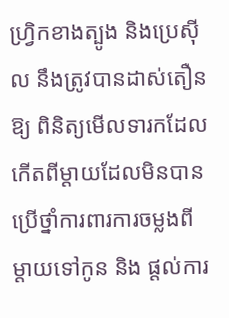ហ្វ្រិកខាងត្បូង និងប្រេស៊ីល នឹងត្រូវបានដាស់តឿនឱ្យ ពិនិត្យមើលទារកដែលកើតពីម្តាយដែលមិនបានប្រើថ្នាំការពារការចម្លងពីម្តាយទៅកូន និង ផ្តល់ការ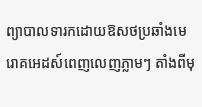ព្យាបាលទារកដោយឱសថប្រឆាំងមេរោគអេដស៍ពេញលេញភ្លាមៗ តាំងពីមុ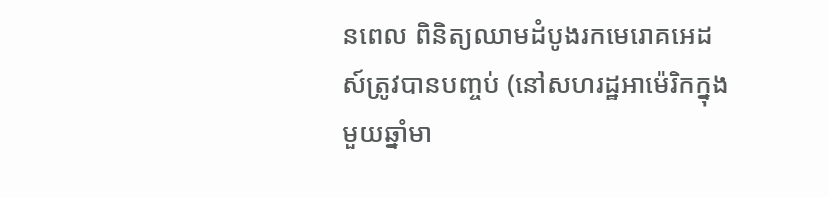នពេល ពិនិត្យឈាមដំបូងរកមេរោគអេដស៍ត្រូវបានបញ្ចប់ (នៅសហរដ្ឋអាម៉េរិកក្នុងមួយឆ្នាំមា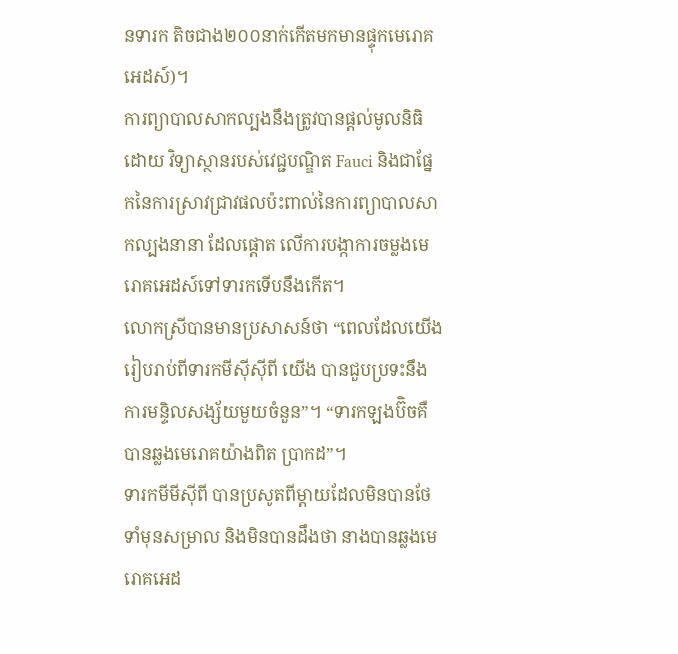នទារក តិចជាង២០០នាក់កើតមកមានផ្ទុកមេរោគអេដស៍)។
ការព្យាបាលសាកល្បងនឹងត្រូវបានផ្តល់មូលនិធិដោយ វិទ្យាស្ថានរបស់វេជ្ជបណ្ឌិត Fauci និងជាផ្នែកនៃការស្រាវជ្រាវផលប៉ះពាល់នៃការព្យាបាលសាកល្បងនានា ដែលផ្តោត លើការបង្កាការចម្លងមេរោគអេដស៍ទៅទារកទើបនឹងកើត។
លោកស្រីបានមានប្រសាសន៍ថា “ពេលដែលយើងរៀបរាប់ពីទារកមីស៊ីស៊ីពី យើង បានជួបប្រទះនឹងការមន្ទិលសង្ស័យមួយចំនួន”។ “ទារកឡងប៊ិចគឺបានឆ្លងមេរោគយ៉ាងពិត ប្រាកដ”។
ទារកមីមីស៊ីពី បានប្រសូតពីម្តាយដែលមិនបានថែទាំមុនសម្រាល និងមិនបានដឹងថា នាងបានឆ្លងមេរោគអេដ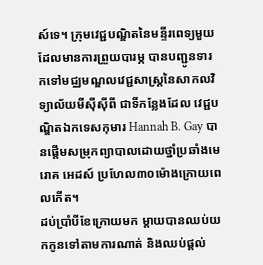ស៍ទេ។ ក្រុមវេជ្ជបណ្ឌិតនៃមន្ទីរពេទ្យមួយដែលមានការព្រួយបារម្ភ បានបញ្ជូនទារកទៅមជ្ឈមណ្ឌលវេជ្ជសាស្រ្តនៃសាកលវិទ្យាល័យមីស៊ីស៊ីពី ជាទីកន្លែងដែល វេជ្ជបណ្ឌិតឯកទេសកុមារ Hannah B. Gay បានផ្តើមសម្រុកព្យាបាលដោយថ្នាំប្រឆាំងមេរោគ អេដស៍ ប្រហែល៣០ម៉ោងក្រោយពេលកើត។
ដប់ប្រាំបីខែក្រោយមក ម្តាយបានឈប់យកកូនទៅតាមការណាត់ និងឈប់ផ្តល់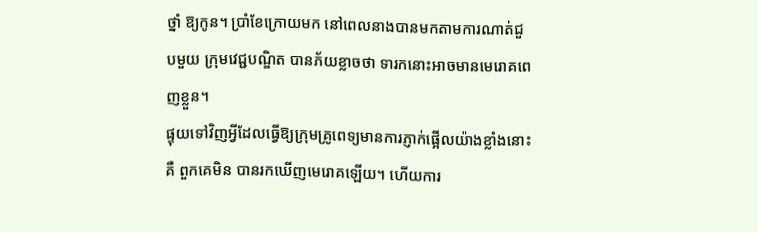ថ្នាំ ឱ្យកូន។ ប្រាំខែក្រោយមក នៅពេលនាងបានមកតាមការណាត់ជួបមួយ ក្រុមវេជ្ជបណ្ឌិត បានភ័យខ្លាចថា ទារកនោះអាចមានមេរោគពេញខ្លួន។
ផ្ទុយទៅវិញអ្វីដែលធ្វើឱ្យក្រុមគ្រូពេទ្យមានការភ្ញាក់ផ្អើលយ៉ាងខ្លាំងនោះគឺ ពួកគេមិន បានរកឃើញមេរោគឡើយ។ ហើយការ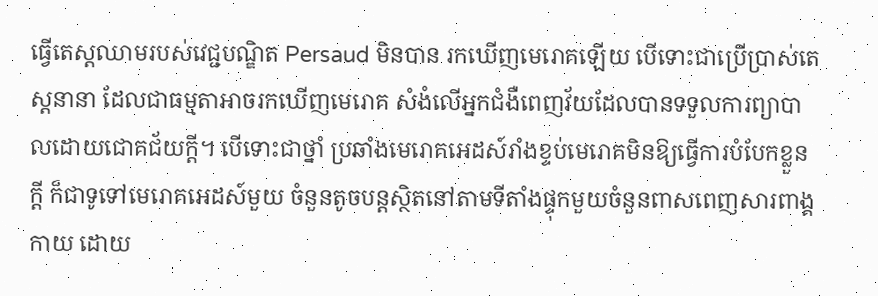ធ្វើតេស្តឈាមរបស់វេជ្ជបណ្ឌិត Persaud មិនបាន រកឃើញមេរោគឡើយ បើទោះជាប្រើប្រាស់តេស្តនានា ដែលជាធម្មតាអាចរកឃើញមេរោគ សំងំលើអ្នកជំងឺពេញវ័យដែលបានទទួលការព្យាបាលដោយជោគជ័យក្តី។ បើទោះជាថ្នាំ ប្រឆាំងមេរោគអេដស៍រាំងខ្ទប់មេរោគមិនឱ្យធ្វើការបំបែកខ្លួនក្តី ក៏ជាទូទៅមេរោគអេដស៍មួយ ចំនួនតូចបន្តស្ថិតនៅតាមទីតាំងផ្ទុកមួយចំនួនពាសពេញសារពាង្គកាយ ដោយ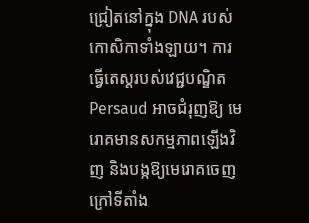ជ្រៀតនៅក្នុង DNA របស់កោសិកាទាំងឡាយ។ ការធ្វើតេស្តរបស់វេជ្ជបណ្ឌិត Persaud អាចជំរុញឱ្យ មេរោគមានសកម្មភាពឡើងវិញ និងបង្កឱ្យមេរោគចេញក្រៅទីតាំង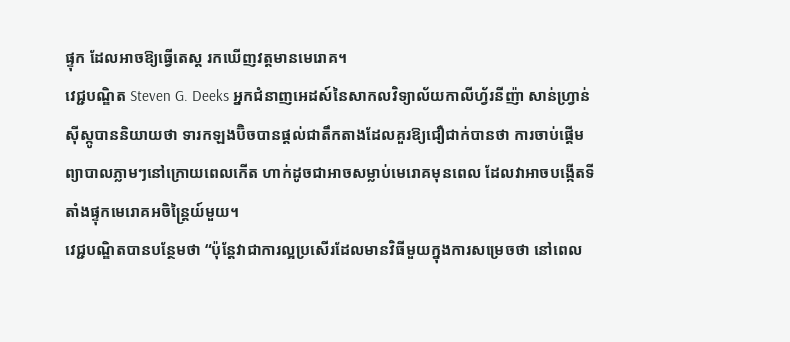ផ្ទុក ដែលអាចឱ្យធ្វើតេស្ត រកឃើញវត្តមានមេរោគ។
វេជ្ជបណ្ឌិត Steven G. Deeks អ្នកជំនាញអេដស៍នៃសាកលវិទ្យាល័យកាលីហ្វ័រនីញ៉ា សាន់ហ្រ្វាន់ស៊ីស្កូបាននិយាយថា ទារកឡងប៊ិចបានផ្តល់ជាតឹកតាងដែលគួរឱ្យជឿជាក់បានថា ការចាប់ផ្តើមព្យាបាលភ្លាមៗនៅក្រោយពេលកើត ហាក់ដូចជាអាចសម្លាប់មេរោគមុនពេល ដែលវាអាចបង្កើតទីតាំងផ្ទុកមេរោគអចិន្ត្រៃយ៍មួយ។
វេជ្ជបណ្ឌិតបានបន្ថែមថា “ប៉ុន្តែវាជាការល្អប្រសើរដែលមានវិធីមួយក្នុងការសម្រេចថា នៅពេល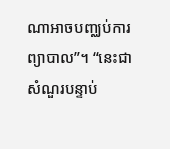ណាអាចបញ្ឈប់ការព្យាបាល”។ “នេះជាសំណួរបន្ទាប់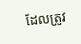ដែលត្រូវ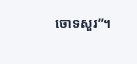ចោទសួរ”។